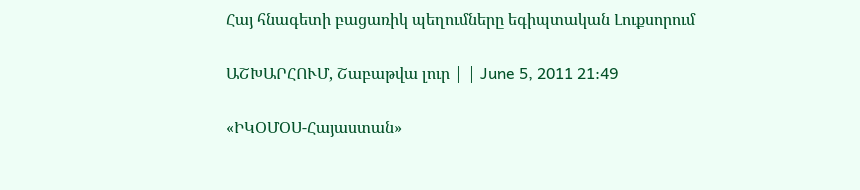Հայ հնագետի բացառիկ պեղումները եգիպտական Լուքսորում

ԱՇԽԱՐՀՈՒՄ, Շաբաթվա լուր | | June 5, 2011 21:49

«ԻԿՕՄՕՍ-Հայաստան»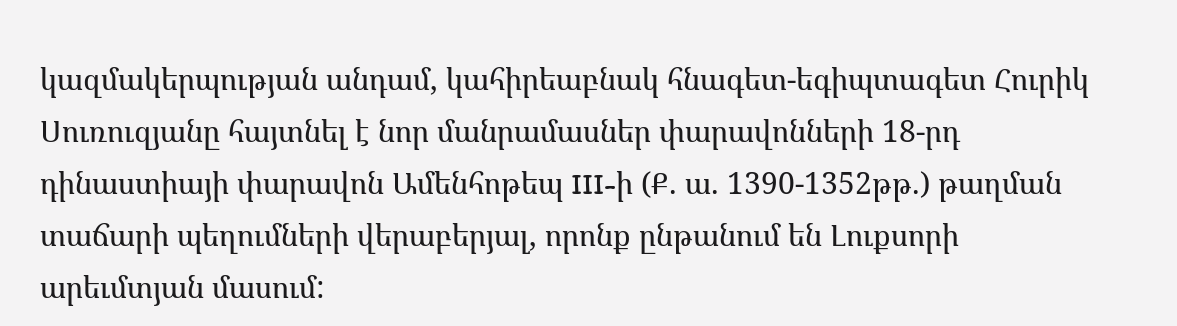կազմակերպության անդամ, կահիրեաբնակ հնագետ-եգիպտագետ Հուրիկ Սուռուզյանը հայտնել է նոր մանրամասներ փարավոնների 18-րդ դինաստիայի փարավոն Ամենհոթեպ III-ի (Ք. ա. 1390-1352թթ.) թաղման տաճարի պեղումների վերաբերյալ, որոնք ընթանում են Լուքսորի արեւմտյան մասում: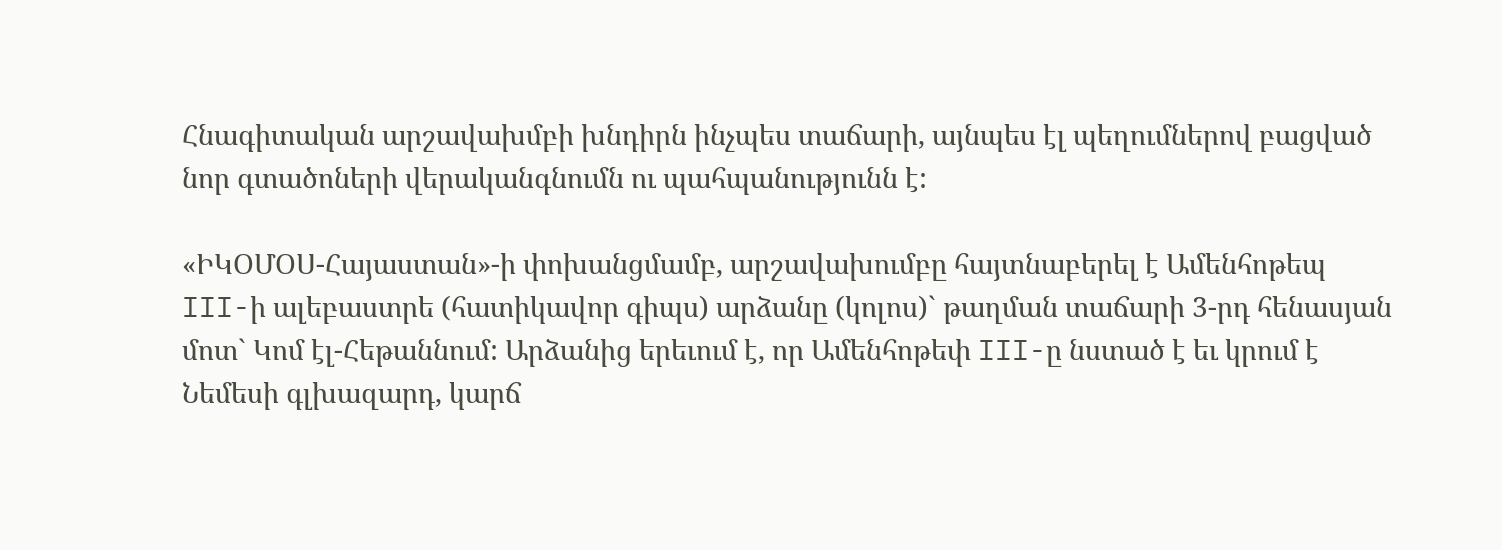Հնագիտական արշավախմբի խնդիրն ինչպես տաճարի, այնպես էլ պեղումներով բացված նոր գտածոների վերականգնումն ու պահպանությունն է:

«ԻԿՕՄՕՍ-Հայաստան»-ի փոխանցմամբ, արշավախումբը հայտնաբերել է Ամենհոթեպ III-ի ալեբաստրե (հատիկավոր գիպս) արձանը (կոլոս)` թաղման տաճարի 3-րդ հենասյան մոտ` Կոմ էլ-Հեթաննում: Արձանից երեւում է, որ Ամենհոթեփ III-ը նստած է եւ կրում է Նեմեսի գլխազարդ, կարճ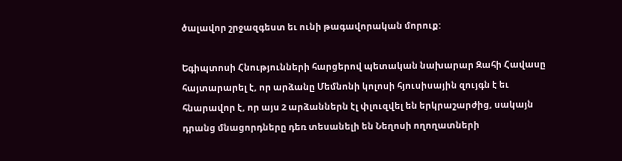ծալավոր շրջազգեստ եւ ունի թագավորական մորուք:

Եգիպտոսի Հնությունների հարցերով պետական նախարար Զահի Հավասը հայտարարել է, որ արձանը Մեմնոնի կոլոսի հյուսիսային զույգն է եւ հնարավոր է, որ այս 2 արձաններն էլ փլուզվել են երկրաշարժից, սակայն դրանց մնացորդները դեռ տեսանելի են Նեղոսի ողողատների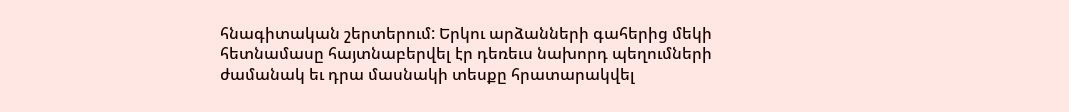հնագիտական շերտերում: Երկու արձանների գահերից մեկի հետնամասը հայտնաբերվել էր դեռեւս նախորդ պեղումների ժամանակ եւ դրա մասնակի տեսքը հրատարակվել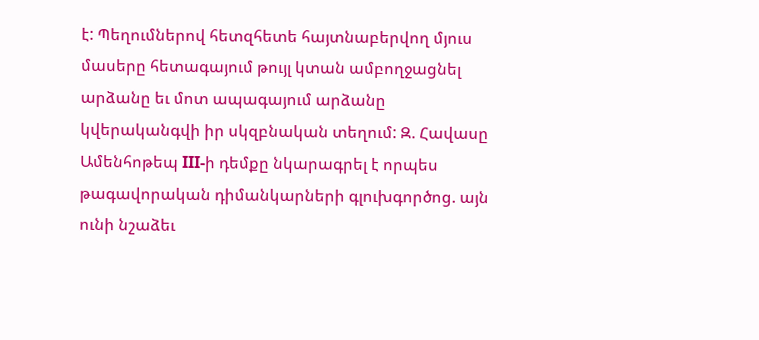է: Պեղումներով հետզհետե հայտնաբերվող մյուս մասերը հետագայում թույլ կտան ամբողջացնել արձանը եւ մոտ ապագայում արձանը կվերականգվի իր սկզբնական տեղում: Զ. Հավասը Ամենհոթեպ III-ի դեմքը նկարագրել է որպես թագավորական դիմանկարների գլուխգործոց. այն ունի նշաձեւ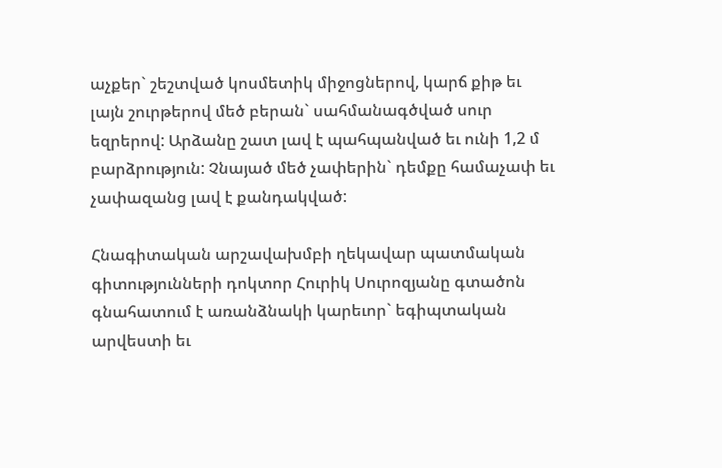աչքեր` շեշտված կոսմետիկ միջոցներով, կարճ քիթ եւ լայն շուրթերով մեծ բերան` սահմանագծված սուր եզրերով: Արձանը շատ լավ է պահպանված եւ ունի 1,2 մ բարձրություն: Չնայած մեծ չափերին` դեմքը համաչափ եւ չափազանց լավ է քանդակված:

Հնագիտական արշավախմբի ղեկավար պատմական գիտությունների դոկտոր Հուրիկ Սուրոզյանը գտածոն գնահատում է առանձնակի կարեւոր` եգիպտական արվեստի եւ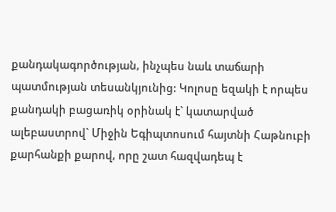քանդակագործության, ինչպես նաև տաճարի պատմության տեսանկյունից: Կոլոսը եզակի է որպես քանդակի բացառիկ օրինակ է` կատարված ալեբաստրով` Միջին Եգիպտոսում հայտնի Հաթնուբի քարհանքի քարով, որը շատ հազվադեպ է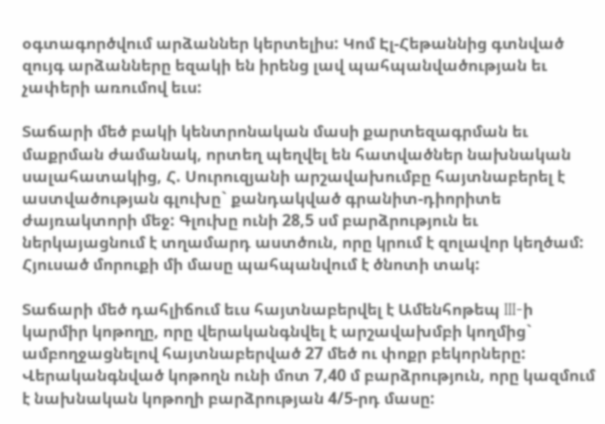օգտագործվում արձաններ կերտելիս: Կոմ Էլ-Հեթաննից գտնված զույգ արձանները եզակի են իրենց լավ պահպանվածության եւ չափերի առումով եւս:

Տաճարի մեծ բակի կենտրոնական մասի քարտեզագրման եւ մաքրման ժամանակ, որտեղ պեղվել են հատվածներ նախնական սալահատակից, Հ. Սուրուզյանի արշավախումբը հայտնաբերել է աստվածության գլուխը` քանդակված գրանիտ-դիորիտե ժայռակտորի մեջ: Գլուխը ունի 28,5 սմ բարձրություն եւ ներկայացնում է տղամարդ աստծուն, որը կրում է զոլավոր կեղծամ: Հյուսած մորուքի մի մասը պահպանվում է ծնոտի տակ:

Տաճարի մեծ դահլիճում եւս հայտնաբերվել է Ամենհոթեպ III-ի կարմիր կոթողը, որը վերականգնվել է արշավախմբի կողմից` ամբողջացնելով հայտնաբերված 27 մեծ ու փոքր բեկորները: Վերականգնված կոթողն ունի մոտ 7,40 մ բարձրություն, որը կազմում է նախնական կոթողի բարձրության 4/5-րդ մասը: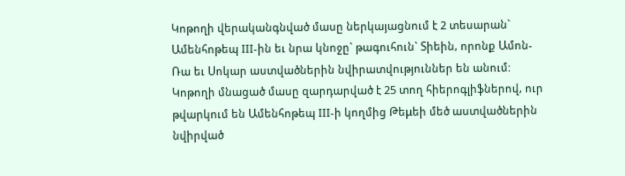Կոթողի վերականգնված մասը ներկայացնում է 2 տեսարան` Ամենհոթեպ III-ին եւ նրա կնոջը` թագուհուն` Տիեին, որոնք Ամոն-Ռա եւ Սոկար աստվածներին նվիրատվություններ են անում: Կոթողի մնացած մասը զարդարված է 25 տող հիերոգլիֆներով, ուր թվարկում են Ամենհոթեպ III-ի կողմից Թեμեի մեծ աստվածներին նվիրված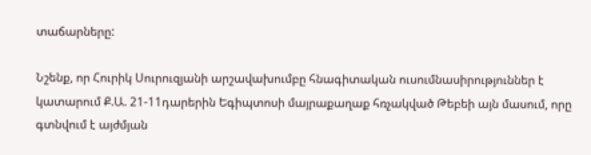տաճարները:

Նշենք, որ Հուրիկ Սուրուզյանի արշավախումբը հնագիտական ուսումնասիրություններ է կատարում Ք.Ա. 21-11դարերին Եգիպտոսի մայրաքաղաք հռչակված Թեբեի այն մասում, որը գտնվում է այժմյան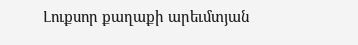Լուքսոր քաղաքի արեւմտյան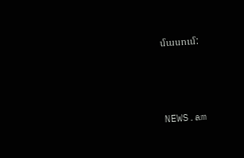մասում:



NEWS.am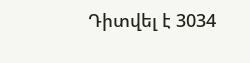Դիտվել է 3034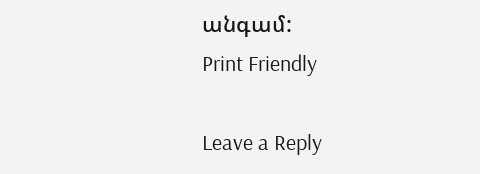անգամ:
Print Friendly

Leave a Reply